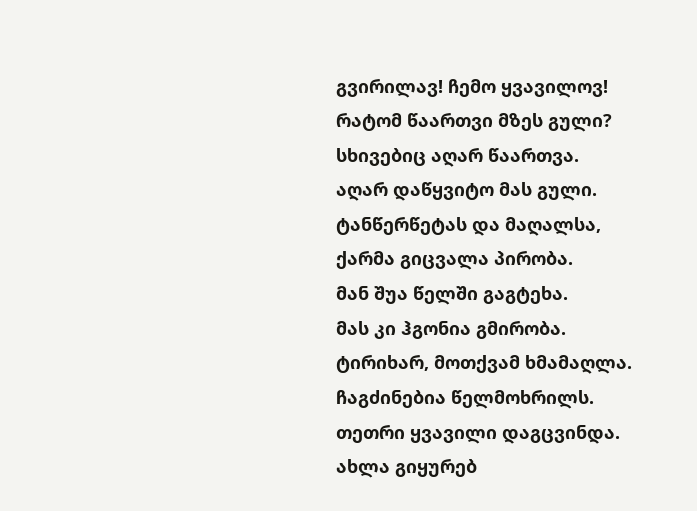გვირილავ! ჩემო ყვავილოვ!
რატომ წაართვი მზეს გული?
სხივებიც აღარ წაართვა.
აღარ დაწყვიტო მას გული.
ტანწერწეტას და მაღალსა,
ქარმა გიცვალა პირობა.
მან შუა წელში გაგტეხა.
მას კი ჰგონია გმირობა.
ტირიხარ, მოთქვამ ხმამაღლა.
ჩაგძინებია წელმოხრილს.
თეთრი ყვავილი დაგცვინდა.
ახლა გიყურებ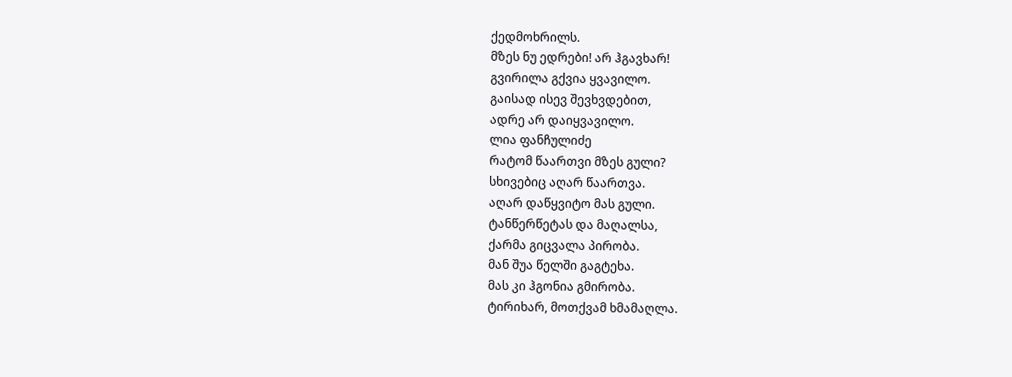ქედმოხრილს.
მზეს ნუ ედრები! არ ჰგავხარ!
გვირილა გქვია ყვავილო.
გაისად ისევ შევხვდებით,
ადრე არ დაიყვავილო.
ლია ფანჩულიძე
რატომ წაართვი მზეს გული?
სხივებიც აღარ წაართვა.
აღარ დაწყვიტო მას გული.
ტანწერწეტას და მაღალსა,
ქარმა გიცვალა პირობა.
მან შუა წელში გაგტეხა.
მას კი ჰგონია გმირობა.
ტირიხარ, მოთქვამ ხმამაღლა.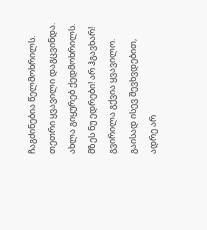ჩაგძინებია წელმოხრილს.
თეთრი ყვავილი დაგცვინდა.
ახლა გიყურებ ქედმოხრილს.
მზეს ნუ ედრები! არ ჰგავხარ!
გვირილა გქვია ყვავილო.
გაისად ისევ შევხვდებით,
ადრე არ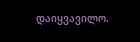დაიყვავილო.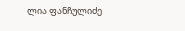ლია ფანჩულიძე